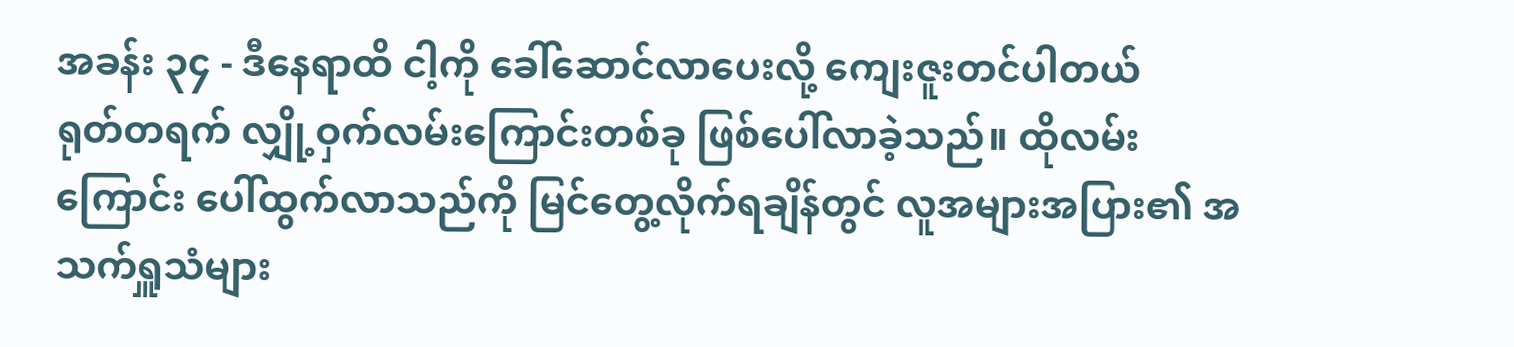အခန်း ၃၄ - ဒီနေရာထိ ငါ့ကို ခေါ်ဆောင်လာပေးလို့ ကျေးဇူးတင်ပါတယ်
ရုတ်တရက် လျှို့ဝှက်လမ်းကြောင်းတစ်ခု ဖြစ်ပေါ်လာခဲ့သည်။ ထိုလမ်းကြောင်း ပေါ်ထွက်လာသည်ကို မြင်တွေ့လိုက်ရချိန်တွင် လူအများအပြား၏ အသက်ရှူသံများ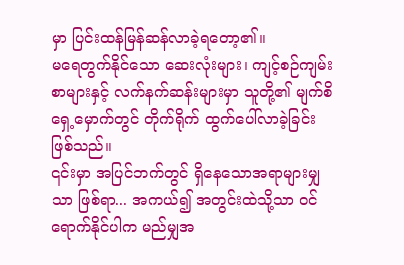မှာ ပြင်းထန်မြန်ဆန်လာခဲ့ရတော့၏။
မရေတွက်နိုင်သော ဆေးလုံးများ၊ ကျင့်စဉ်ကျမ်းစာများနှင့် လက်နက်ဆန်းများမှာ သူတို့၏ မျက်စိရှေ့မှောက်တွင် တိုက်ရိုက် ထွက်ပေါ်လာခဲ့ခြင်း ဖြစ်သည်။
၎င်းမှာ အပြင်ဘက်တွင် ရှိနေသောအရာများမျှသာ ဖြစ်ရာ... အကယ်၍ အတွင်းထဲသို့သာ ဝင်ရောက်နိုင်ပါက မည်မျှအ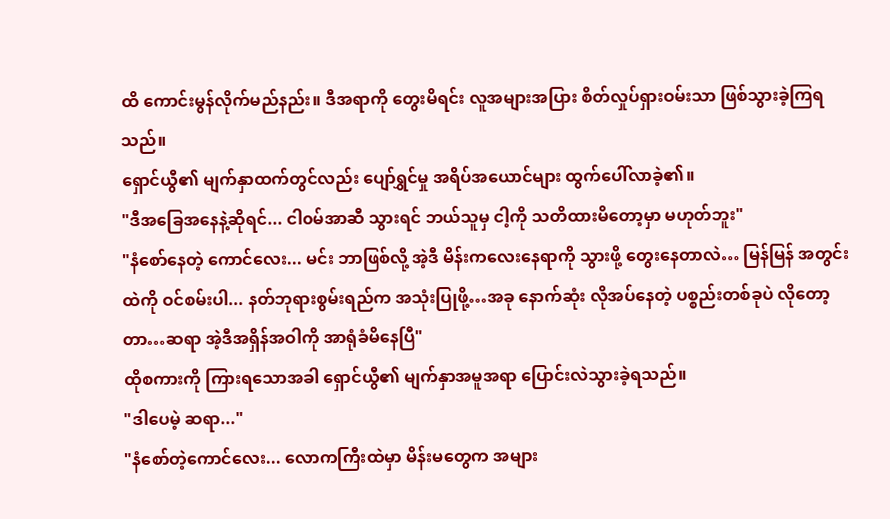ထိ ကောင်းမွန်လိုက်မည်နည်း။ ဒီအရာကို တွေးမိရင်း လူအများအပြား စိတ်လှုပ်ရှားဝမ်းသာ ဖြစ်သွားခဲ့ကြရသည်။
ရှောင်ယွီ၏ မျက်နှာထက်တွင်လည်း ပျော်ရွှင်မှု အရိပ်အယောင်များ ထွက်ပေါ်လာခဲ့၏။
"ဒီအခြေအနေနဲ့ဆိုရင်... ငါ၀မ်အာဆီ သွားရင် ဘယ်သူမှ ငါ့ကို သတိထားမိတော့မှာ မဟုတ်ဘူး"
"နံစော်နေတဲ့ ကောင်လေး... မင်း ဘာဖြစ်လို့ အဲ့ဒီ မိန်းကလေးနေရာကို သွားဖို့ တွေးနေတာလဲ… မြန်မြန် အတွင်းထဲကို ဝင်စမ်းပါ... နတ်ဘုရားစွမ်းရည်က အသုံးပြုဖို့…အခု နောက်ဆုံး လိုအပ်နေတဲ့ ပစ္စည်းတစ်ခုပဲ လိုတော့တာ…ဆရာ အဲ့ဒီအရှိန်အဝါကို အာရုံခံမိနေပြီ"
ထိုစကားကို ကြားရသောအခါ ရှောင်ယွီ၏ မျက်နှာအမူအရာ ပြောင်းလဲသွားခဲ့ရသည်။
"ဒါပေမဲ့ ဆရာ..."
"နံစော်တဲ့ကောင်လေး... လောကကြီးထဲမှာ မိန်းမတွေက အများ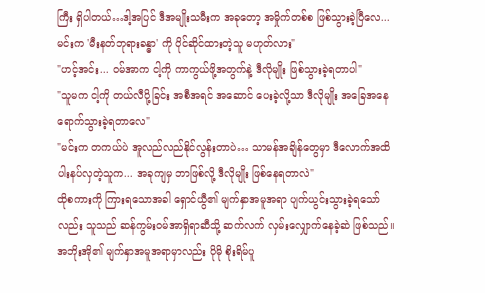ကြီး ရှိပါတယ်…ဒါ့အပြင် ဒီအမျိုးသမီးက အခုတော့ အမှိုက်တစ်စ ဖြစ်သွားခဲ့ပြီလေ... မင်းက 'မီးနတ်ဘုရားခန္ဓာ' ကို ပိုင်ဆိုင်ထားတဲ့သူ မဟုတ်လား"
"ဟင့်အင်း... ဝမ်အာက ငါ့ကို ကာကွယ်ဖို့အတွက်နဲ့ ဒီလိုမျိုး ဖြစ်သွားခဲ့ရတာပါ"
"သူမက ငါ့ကို တယ်လီပို့ခြင်း အစီအရင် အဆောင် ပေးခဲ့လို့သာ ဒီလိုမျိုး အခြေအနေ ရောက်သွားခဲ့ရတာလေ"
"မင်းက တကယ်ပဲ အူလည်လည်နိုင်လွန်းတာပဲ… သာမန်အချိန်တွေမှာ ဒီလောက်အထိ ပါးနပ်လှတဲ့သူက... အခုကျမှ ဘာဖြစ်လို့ ဒီလိုမျိုး ဖြစ်နေရတာလဲ"
ထိုစကားကို ကြားရသောအခါ ရှောင်ယွီ၏ မျက်နှာအမူအရာ ပျက်ယွင်းသွားခဲ့ရသော်လည်း သူသည် ဆန်ကွမ်းဝမ်အာရှိရာဆီသို့ ဆက်လက် လှမ်းလျှောက်နေခဲ့ဆဲ ဖြစ်သည်။ အဘိုးအို၏ မျက်နှာအမူအရာမှာလည်း ပိုမို စိုးရိမ်ပူ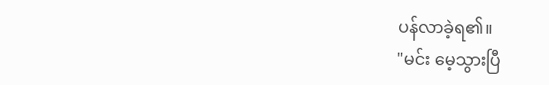ပန်လာခဲ့ရ၏။
"မင်း မေ့သွားပြီ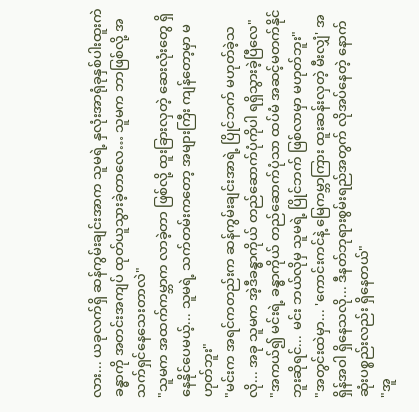လား... ယခုလက်ရှိ ဆန်ကွမ်းချင်းအာက သူမရဲ့ နှလုံးအာရုံခုနှစ်ပါးထူးကဲခန္ဓာကို အတင်းအကျပ် ထုတ်ယူသွားခဲ့တာလေ… သူမက ဘာဖြစ်လို့ အသက်ရှင်နေသေးတာလဲ"
"သူမက အထက်ကမ္ဘာက လာခဲ့တာ ဖြစ်လို့ ထူးခြားလှတဲ့ ဆေးလုံးတွေ ရှိနေနိုင်ပေမယ့်... သူမရဲ့ သက်တမ်းကတော့ အများကြီး ကျန်တော့မှာ မဟုတ်ဘူး"
"မင်းက အရင်ကတည်းက ဆန်ကွမ်းချင်းအာရဲ့ ပြိုင်ဘက် မဟုတ်ခဲ့သလို... အခု သူမက အဲ့ဒီခန္ဓာကိုယ် တည်ဆောက်ပုံကိုပါ ရရှိသွားခဲ့ပြီလေ"
"အကယ်၍ မင်းရဲ့ ခန္ဓာကိုယ် တည်ဆောက်ပုံသာ ထပ်မံ အဆင့်မတက်နိုင်ဘူးဆိုရင်... မင်း ဘယ်လိုမှ သူမရဲ့ ပြိုင်ဘက် ဖြစ်လာမှာ မဟုတ်ဘူး"
"အတွင်းထဲမှာ... 'ကောင်းကင်နဲ့ မြေကမ္ဘာကြား ထူးဆန်းလှတဲ့ မီးလျှံ' အရှိန်အဝါ ရှိနေသလို... ဒီနတ်ဘုရားစွမ်းရည်အတွက် လိုအပ်နေတဲ့ နောက်ဆုံးပစ္စည်းလည်း ရှိနေတယ်"
"အူ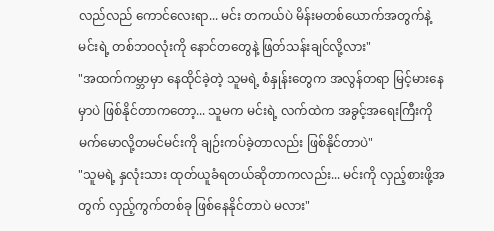လည်လည် ကောင်လေးရာ... မင်း တကယ်ပဲ မိန်းမတစ်ယောက်အတွက်နဲ့ မင်းရဲ့ တစ်ဘဝလုံးကို နောင်တတွေနဲ့ ဖြတ်သန်းချင်လို့လား"
"အထက်ကမ္ဘာမှာ နေထိုင်ခဲ့တဲ့ သူမရဲ့ စံနှုန်းတွေက အလွန်တရာ မြင့်မားနေမှာပဲ ဖြစ်နိုင်တာကတော့... သူမက မင်းရဲ့ လက်ထဲက အခွင့်အရေးကြီးကို မက်မောလို့တမင်မင်းကို ချဉ်းကပ်ခဲ့တာလည်း ဖြစ်နိုင်တာပဲ"
"သူမရဲ့ နှလုံးသား ထုတ်ယူခံရတယ်ဆိုတာကလည်း... မင်းကို လှည့်စားဖို့အတွက် လှည့်ကွက်တစ်ခု ဖြစ်နေနိုင်တာပဲ မလား"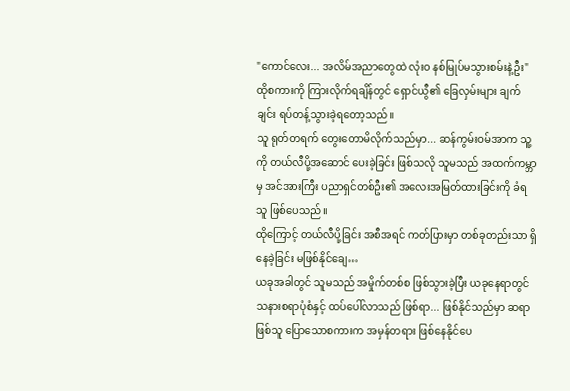"ကောင်လေး... အလိမ်အညာတွေထဲ လုံးဝ နစ်မြုပ်မသွားစမ်းနဲ့ဦး"
ထိုစကားကို ကြားလိုက်ရချိန်တွင် ရှောင်ယွီ၏ ခြေလှမ်းများ ချက်ချင်း ရပ်တန့်သွားခဲ့ရတော့သည်။
သူ ရုတ်တရက် တွေးတောမိလိုက်သည်မှာ... ဆန်ကွမ်းဝမ်အာက သူ့ကို တယ်လီပို့အဆောင် ပေးခဲ့ခြင်း ဖြစ်သလို သူမသည် အထက်ကမ္ဘာမှ အင်အားကြီး ပညာရှင်တစ်ဦး၏ အလေးအမြတ်ထားခြင်းကို ခံရသူ ဖြစ်ပေသည်။
ထိုကြောင့် တယ်လီပို့ခြင်း အစီအရင် ကတ်ပြားမှာ တစ်ခုတည်းသာ ရှိနေခဲ့ခြင်း မဖြစ်နိုင်ချေ…
ယခုအခါတွင် သူမသည် အမှိုက်တစ်စ ဖြစ်သွားခဲ့ပြီး ယခုနေရာတွင် သနားစရာပုံစံနှင့် ထပ်ပေါ်လာသည် ဖြစ်ရာ... ဖြစ်နိုင်သည်မှာ ဆရာဖြစ်သူ ပြောသောစကားက အမှန်တရား ဖြစ်နေနိုင်ပေ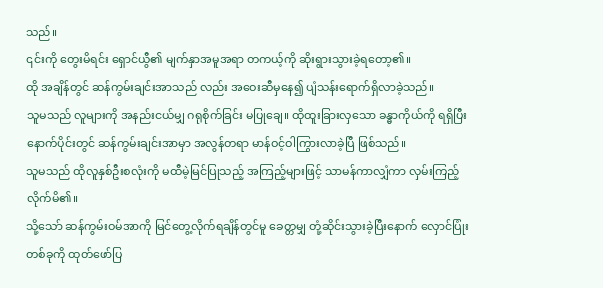သည်။
၎င်းကို တွေးမိရင်း ရှောင်ယွီ၏ မျက်နှာအမူအရာ တကယ့်ကို ဆိုးရွားသွားခဲ့ရတော့၏။
ထို အချိန်တွင် ဆန်ကွမ်းချင်းအာသည် လည်း အဝေးဆီမှနေ၍ ပျံသန်းရောက်ရှိလာခဲ့သည်။
သူမသည် လူများကို အနည်းငယ်မျှ ဂရုစိုက်ခြင်း မပြုချေ။ ထိုထူးခြားလှသော ခန္ဓာကိုယ်ကို ရရှိပြီးနောက်ပိုင်းတွင် ဆန်ကွမ်းချင်းအာမှာ အလွန်တရာ မာန်ဝင့်ဝါကြွားလာခဲ့ပြီ ဖြစ်သည်။
သူမသည် ထိုလူနှစ်ဦးစလုံးကို မထီမဲ့မြင်ပြုသည့် အကြည့်များဖြင့် သာမန်ကာလျှံကာ လှမ်းကြည့်လိုက်မိ၏။
သို့သော် ဆန်ကွမ်းဝမ်အာကို မြင်တွေ့လိုက်ရချိန်တွင်မူ ခေတ္တမျှ တုံ့ဆိုင်းသွားခဲ့ပြီးနောက် လှောင်ပြုံးတစ်ခုကို ထုတ်ဖော်ပြ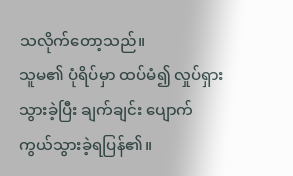သလိုက်တော့သည်။
သူမ၏ ပုံရိပ်မှာ ထပ်မံ၍ လှုပ်ရှားသွားခဲ့ပြီး ချက်ချင်း ပျောက်ကွယ်သွားခဲ့ရပြန်၏။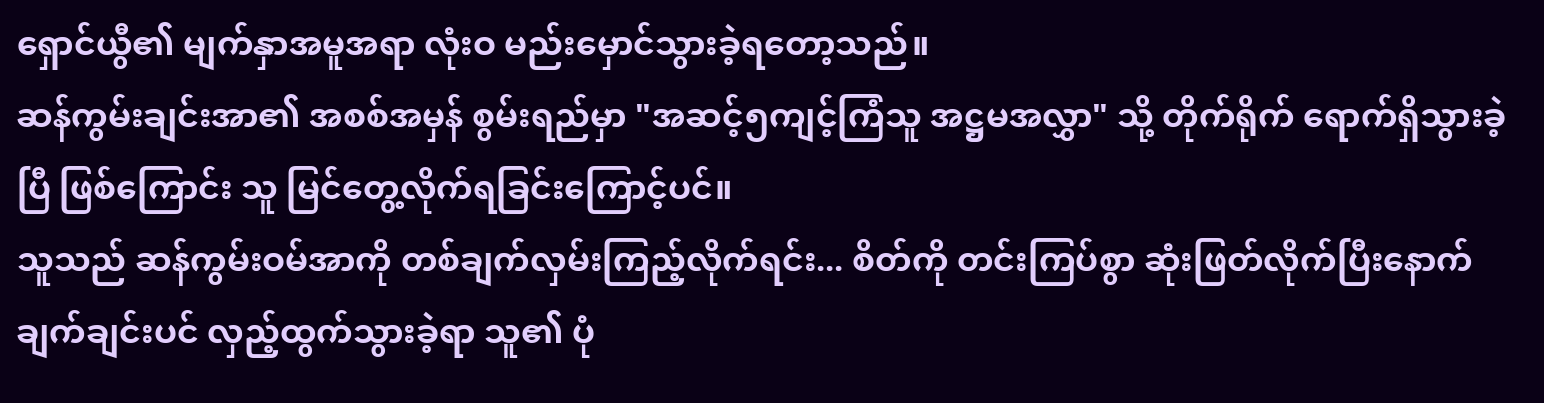ရှောင်ယွီ၏ မျက်နှာအမူအရာ လုံးဝ မည်းမှောင်သွားခဲ့ရတော့သည်။
ဆန်ကွမ်းချင်းအာ၏ အစစ်အမှန် စွမ်းရည်မှာ "အဆင့်၅ကျင့်ကြံသူ အဋ္ဌမအလွှာ" သို့ တိုက်ရိုက် ရောက်ရှိသွားခဲ့ပြီ ဖြစ်ကြောင်း သူ မြင်တွေ့လိုက်ရခြင်းကြောင့်ပင်။
သူသည် ဆန်ကွမ်းဝမ်အာကို တစ်ချက်လှမ်းကြည့်လိုက်ရင်း... စိတ်ကို တင်းကြပ်စွာ ဆုံးဖြတ်လိုက်ပြီးနောက် ချက်ချင်းပင် လှည့်ထွက်သွားခဲ့ရာ သူ၏ ပုံ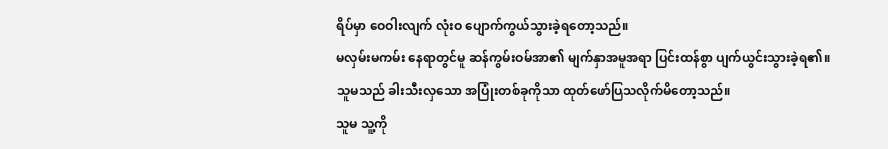ရိပ်မှာ ဝေဝါးလျက် လုံးဝ ပျောက်ကွယ်သွားခဲ့ရတော့သည်။
မလှမ်းမကမ်း နေရာတွင်မူ ဆန်ကွမ်းဝမ်အာ၏ မျက်နှာအမူအရာ ပြင်းထန်စွာ ပျက်ယွင်းသွားခဲ့ရ၏။
သူမသည် ခါးသီးလှသော အပြုံးတစ်ခုကိုသာ ထုတ်ဖော်ပြသလိုက်မိတော့သည်။
သူမ သူ့ကို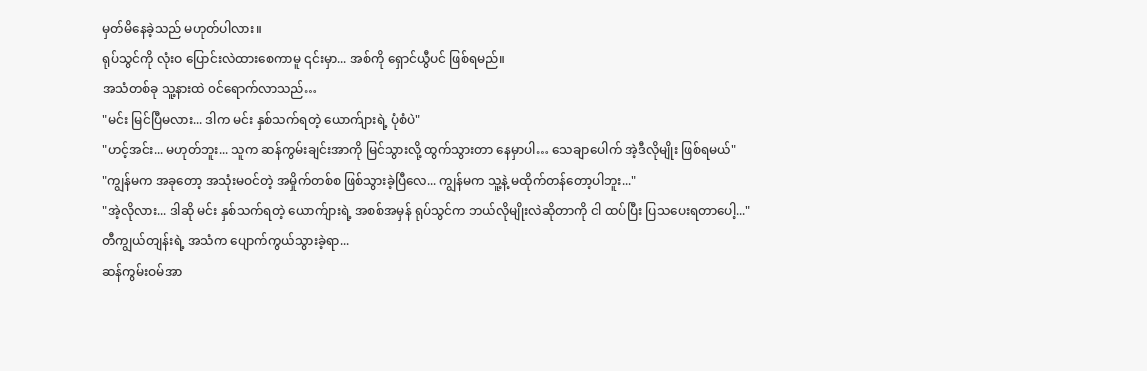မှတ်မိနေခဲ့သည် မဟုတ်ပါလား။
ရုပ်သွင်ကို လုံးဝ ပြောင်းလဲထားစေကာမူ ၎င်းမှာ... အစ်ကို ရှောင်ယွီပင် ဖြစ်ရမည်။
အသံတစ်ခု သူ့နားထဲ ၀င်ရောက်လာသည်…
"မင်း မြင်ပြီမလား... ဒါက မင်း နှစ်သက်ရတဲ့ ယောက်ျားရဲ့ ပုံစံပဲ"
"ဟင့်အင်း... မဟုတ်ဘူး... သူက ဆန်ကွမ်းချင်းအာကို မြင်သွားလို့ ထွက်သွားတာ နေမှာပါ… သေချာပေါက် အဲ့ဒီလိုမျိုး ဖြစ်ရမယ်"
"ကျွန်မက အခုတော့ အသုံးမဝင်တဲ့ အမှိုက်တစ်စ ဖြစ်သွားခဲ့ပြီလေ... ကျွန်မက သူ့နဲ့ မထိုက်တန်တော့ပါဘူး..."
"အဲ့လိုလား... ဒါဆို မင်း နှစ်သက်ရတဲ့ ယောက်ျားရဲ့ အစစ်အမှန် ရုပ်သွင်က ဘယ်လိုမျိုးလဲဆိုတာကို ငါ ထပ်ပြီး ပြသပေးရတာပေါ့..."
တီကျွယ်တျန်းရဲ့ အသံက ပျောက်ကွယ်သွားခဲ့ရာ...
ဆန်ကွမ်းဝမ်အာ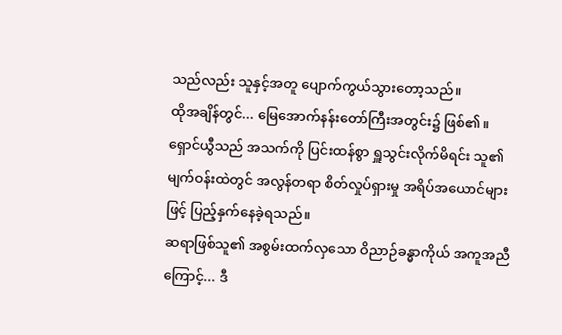သည်လည်း သူနှင့်အတူ ပျောက်ကွယ်သွားတော့သည်။
ထိုအချိန်တွင်... မြေအောက်နန်းတော်ကြီးအတွင်း၌ ဖြစ်၏။
ရှောင်ယွီသည် အသက်ကို ပြင်းထန်စွာ ရှူသွင်းလိုက်မိရင်း သူ၏ မျက်ဝန်းထဲတွင် အလွန်တရာ စိတ်လှုပ်ရှားမှု အရိပ်အယောင်များဖြင့် ပြည့်နှက်နေခဲ့ရသည်။
ဆရာဖြစ်သူ၏ အစွမ်းထက်လှသော ဝိညာဉ်ခန္ဓာကိုယ် အကူအညီကြောင့်... ဒီ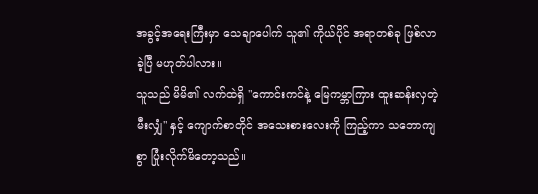အခွင့်အရေးကြီးမှာ သေချာပေါက် သူ၏ ကိုယ်ပိုင် အရာတစ်ခု ဖြစ်လာခဲ့ပြီ မဟုတ်ပါလား။
သူသည် မိမိ၏ လက်ထဲရှိ "ကောင်းကင်နဲ့ မြေကမ္ဘာကြား ထူးဆန်းလှတဲ့ မီးလျှံ" နှင့် ကျောက်စာတိုင် အသေးစားလေးကို ကြည့်ကာ သဘောကျစွာ ပြုံးလိုက်မိတော့သည်။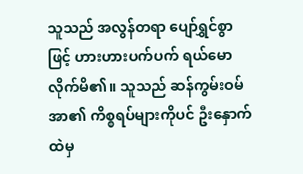သူသည် အလွန်တရာ ပျော်ရွှင်စွာဖြင့် ဟားဟားပက်ပက် ရယ်မောလိုက်မိ၏။ သူသည် ဆန်ကွမ်းဝမ်အာ၏ ကိစ္စရပ်များကိုပင် ဦးနှောက်ထဲမှ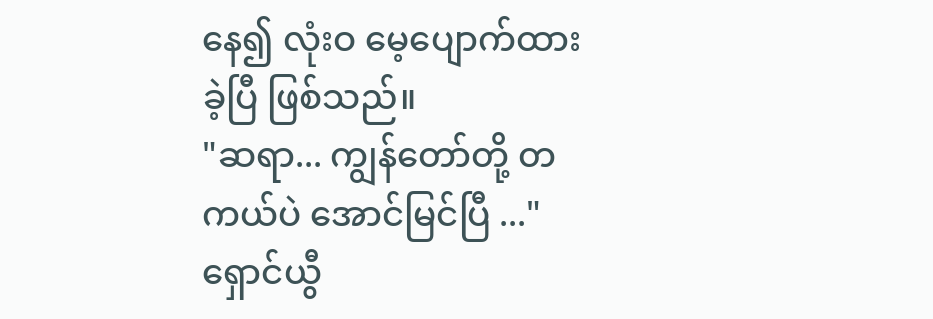နေ၍ လုံးဝ မေ့ပျောက်ထားခဲ့ပြီ ဖြစ်သည်။
"ဆရာ... ကျွန်တော်တို့ တကယ်ပဲ အောင်မြင်ပြီ ..." ရှောင်ယွီ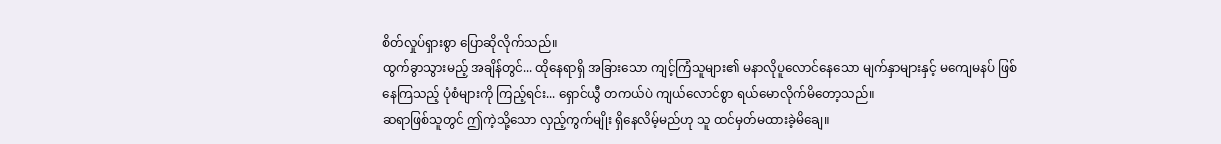စိတ်လှုပ်ရှားစွာ ပြောဆိုလိုက်သည်။
ထွက်ခွာသွားမည့် အချိန်တွင်... ထိုနေရာရှိ အခြားသော ကျင့်ကြံသူများ၏ မနာလိုပူလောင်နေသော မျက်နှာများနှင့် မကျေမနပ် ဖြစ်နေကြသည့် ပုံစံများကို ကြည့်ရင်း... ရှောင်ယွီ တကယ်ပဲ ကျယ်လောင်စွာ ရယ်မောလိုက်မိတော့သည်။
ဆရာဖြစ်သူတွင် ဤကဲ့သို့သော လှည့်ကွက်မျိုး ရှိနေလိမ့်မည်ဟု သူ ထင်မှတ်မထားခဲ့မိချေ။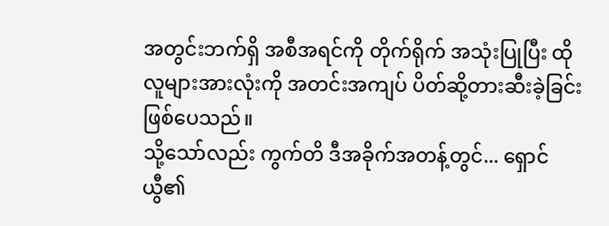အတွင်းဘက်ရှိ အစီအရင်ကို တိုက်ရိုက် အသုံးပြုပြီး ထိုလူများအားလုံးကို အတင်းအကျပ် ပိတ်ဆို့တားဆီးခဲ့ခြင်း ဖြစ်ပေသည်။
သို့သော်လည်း ကွက်တိ ဒီအခိုက်အတန့်တွင်... ရှောင်ယွီ၏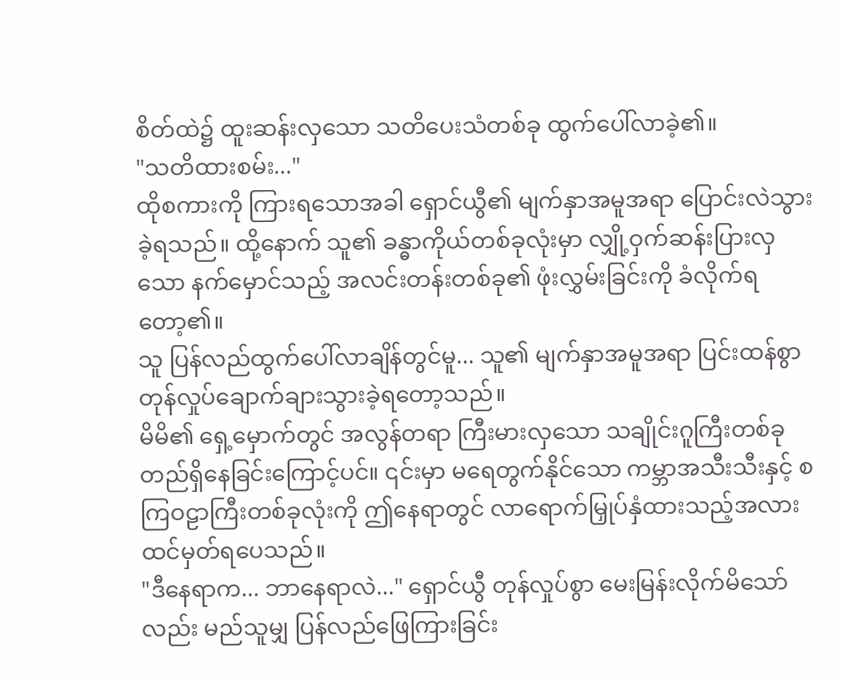စိတ်ထဲ၌ ထူးဆန်းလှသော သတိပေးသံတစ်ခု ထွက်ပေါ်လာခဲ့၏။
"သတိထားစမ်း..."
ထိုစကားကို ကြားရသောအခါ ရှောင်ယွီ၏ မျက်နှာအမူအရာ ပြောင်းလဲသွားခဲ့ရသည်။ ထို့နောက် သူ၏ ခန္ဓာကိုယ်တစ်ခုလုံးမှာ လျှို့ဝှက်ဆန်းပြားလှသော နက်မှောင်သည့် အလင်းတန်းတစ်ခု၏ ဖုံးလွှမ်းခြင်းကို ခံလိုက်ရတော့၏။
သူ ပြန်လည်ထွက်ပေါ်လာချိန်တွင်မူ... သူ၏ မျက်နှာအမူအရာ ပြင်းထန်စွာ တုန်လှုပ်ချောက်ချားသွားခဲ့ရတော့သည်။
မိမိ၏ ရှေ့မှောက်တွင် အလွန်တရာ ကြီးမားလှသော သချိုင်းဂူကြီးတစ်ခု တည်ရှိနေခြင်းကြောင့်ပင်။ ၎င်းမှာ မရေတွက်နိုင်သော ကမ္ဘာအသီးသီးနှင့် စကြဝဠာကြီးတစ်ခုလုံးကို ဤနေရာတွင် လာရောက်မြှုပ်နှံထားသည့်အလား ထင်မှတ်ရပေသည်။
"ဒီနေရာက... ဘာနေရာလဲ..." ရှောင်ယွီ တုန်လှုပ်စွာ မေးမြန်းလိုက်မိသော်လည်း မည်သူမျှ ပြန်လည်ဖြေကြားခြင်း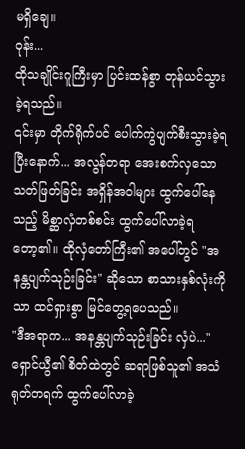မရှိချေ။
ဝုန်း...
ထိုသချိုင်းဂူကြီးမှာ ပြင်းထန်စွာ တုန်ယင်သွားခဲ့ရသည်။
၎င်းမှာ တိုက်ရိုက်ပင် ပေါက်ကွဲပျက်စီးသွားခဲ့ရပြီးနောက်... အလွန်တရာ အေးစက်လှသော သတ်ဖြတ်ခြင်း အရှိန်အဝါများ ထွက်ပေါ်နေသည့် မိစ္ဆာလှံတစ်စင်း ထွက်ပေါ်လာခဲ့ရတော့၏။ ထိုလှံတော်ကြီး၏ အပေါ်တွင် "အနန္တပျက်သုဉ်းခြင်း" ဆိုသော စာသားနှစ်လုံးကိုသာ ထင်ရှားစွာ မြင်တွေ့ရပေသည်။
"ဒီအရာက... အနန္တပျက်သုဉ်းခြင်း လှံပဲ..." ရှောင်ယွီ၏ စိတ်ထဲတွင် ဆရာဖြစ်သူ၏ အသံ ရုတ်တရက် ထွက်ပေါ်လာခဲ့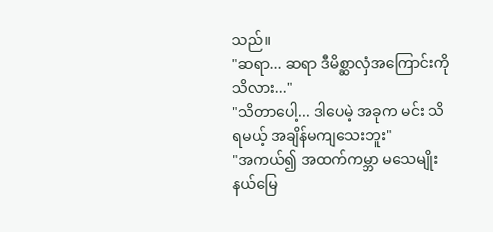သည်။
"ဆရာ... ဆရာ ဒီမိစ္ဆာလှံအကြောင်းကို သိလား..."
"သိတာပေါ့... ဒါပေမဲ့ အခုက မင်း သိရမယ့် အချိန်မကျသေးဘူး"
"အကယ်၍ အထက်ကမ္ဘာ မသေမျိုးနယ်မြေ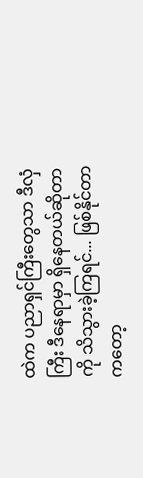ထဲက ပညာရှင်ကြီးတွေသာ ဒီလှံကြီး ဒီနေရာမှာ ရှိနေတယ်ဆိုတာကို သိသွားခဲ့ကြရင်... ဖြစ်နိုင်တာကတော့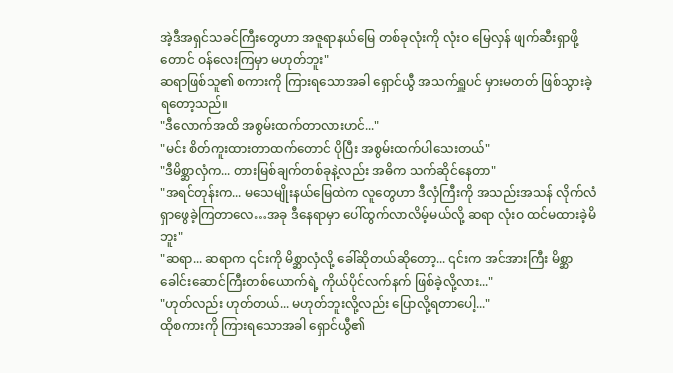အဲ့ဒီအရှင်သခင်ကြီးတွေဟာ အဇူရာနယ်မြေ တစ်ခုလုံးကို လုံးဝ မြေလှန် ဖျက်ဆီးရှာဖို့တောင် ဝန်လေးကြမှာ မဟုတ်ဘူး"
ဆရာဖြစ်သူ၏ စကားကို ကြားရသောအခါ ရှောင်ယွီ အသက်ရှူပင် မှားမတတ် ဖြစ်သွားခဲ့ရတော့သည်။
"ဒီလောက်အထိ အစွမ်းထက်တာလားဟင်..."
"မင်း စိတ်ကူးထားတာထက်တောင် ပိုပြီး အစွမ်းထက်ပါသေးတယ်"
"ဒီမိစ္ဆာလှံက... တားမြစ်ချက်တစ်ခုနဲ့လည်း အဓိက သက်ဆိုင်နေတာ"
"အရင်တုန်းက... မသေမျိုးနယ်မြေထဲက လူတွေဟာ ဒီလှံကြီးကို အသည်းအသန် လိုက်လံရှာဖွေခဲ့ကြတာလေ…အခု ဒီနေရာမှာ ပေါ်ထွက်လာလိမ့်မယ်လို့ ဆရာ လုံးဝ ထင်မထားခဲ့မိဘူး"
"ဆရာ... ဆရာက ၎င်းကို မိစ္ဆာလှံလို့ ခေါ်ဆိုတယ်ဆိုတော့... ၎င်းက အင်အားကြီး မိစ္ဆာခေါင်းဆောင်ကြီးတစ်ယောက်ရဲ့ ကိုယ်ပိုင်လက်နက် ဖြစ်ခဲ့လို့လား..."
"ဟုတ်လည်း ဟုတ်တယ်... မဟုတ်ဘူးလို့လည်း ပြောလို့ရတာပေါ့..."
ထိုစကားကို ကြားရသောအခါ ရှောင်ယွီ၏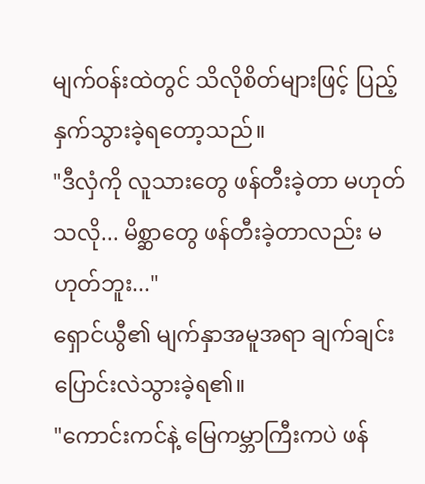မျက်ဝန်းထဲတွင် သိလိုစိတ်များဖြင့် ပြည့်နှက်သွားခဲ့ရတော့သည်။
"ဒီလှံကို လူသားတွေ ဖန်တီးခဲ့တာ မဟုတ်သလို... မိစ္ဆာတွေ ဖန်တီးခဲ့တာလည်း မဟုတ်ဘူး..."
ရှောင်ယွီ၏ မျက်နှာအမူအရာ ချက်ချင်း ပြောင်းလဲသွားခဲ့ရ၏။
"ကောင်းကင်နဲ့ မြေကမ္ဘာကြီးကပဲ ဖန်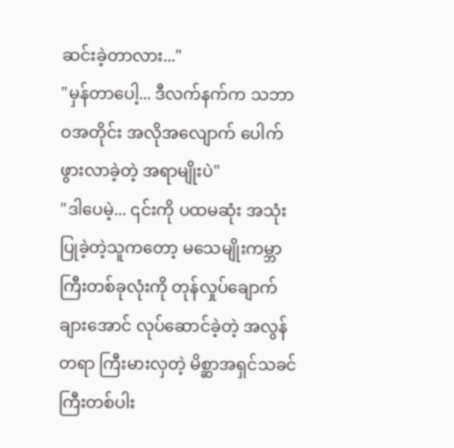ဆင်းခဲ့တာလား..."
"မှန်တာပေါ့... ဒီလက်နက်က သဘာဝအတိုင်း အလိုအလျောက် ပေါက်ဖွားလာခဲ့တဲ့ အရာမျိုးပဲ"
"ဒါပေမဲ့... ၎င်းကို ပထမဆုံး အသုံးပြုခဲ့တဲ့သူကတော့ မသေမျိုးကမ္ဘာကြီးတစ်ခုလုံးကို တုန်လှုပ်ချောက်ချားအောင် လုပ်ဆောင်ခဲ့တဲ့ အလွန်တရာ ကြီးမားလှတဲ့ မိစ္ဆာအရှင်သခင်ကြီးတစ်ပါး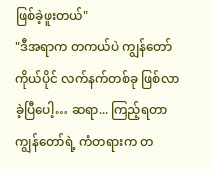ဖြစ်ခဲ့ဖူးတယ်"
"ဒီအရာက တကယ်ပဲ ကျွန်တော် ကိုယ်ပိုင် လက်နက်တစ်ခု ဖြစ်လာခဲ့ပြီပေါ့… ဆရာ... ကြည့်ရတာ ကျွန်တော်ရဲ့ ကံတရားက တ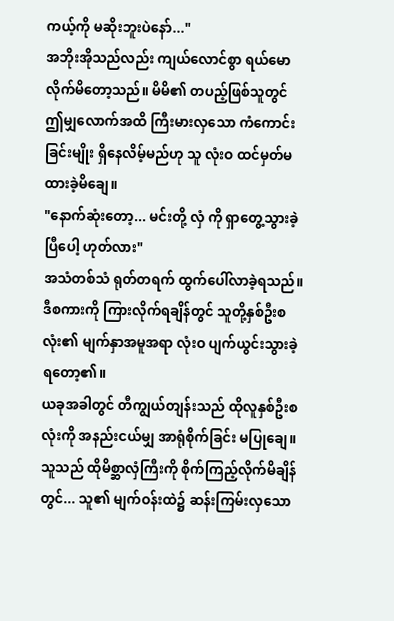ကယ့်ကို မဆိုးဘူးပဲနော်..."
အဘိုးအိုသည်လည်း ကျယ်လောင်စွာ ရယ်မောလိုက်မိတော့သည်။ မိမိ၏ တပည့်ဖြစ်သူတွင် ဤမျှလောက်အထိ ကြီးမားလှသော ကံကောင်းခြင်းမျိုး ရှိနေလိမ့်မည်ဟု သူ လုံးဝ ထင်မှတ်မထားခဲ့မိချေ။
"နောက်ဆုံးတော့... မင်းတို့ လှံ ကို ရှာတွေ့သွားခဲ့ပြီပေါ့ ဟုတ်လား"
အသံတစ်သံ ရုတ်တရက် ထွက်ပေါ်လာခဲ့ရသည်။
ဒီစကားကို ကြားလိုက်ရချိန်တွင် သူတို့နှစ်ဦးစလုံး၏ မျက်နှာအမူအရာ လုံးဝ ပျက်ယွင်းသွားခဲ့ရတော့၏။
ယခုအခါတွင် တီကျွယ်တျန်းသည် ထိုလူနှစ်ဦးစလုံးကို အနည်းငယ်မျှ အာရုံစိုက်ခြင်း မပြုချေ။
သူသည် ထိုမိစ္ဆာလှံကြီးကို စိုက်ကြည့်လိုက်မိချိန်တွင်... သူ၏ မျက်ဝန်းထဲ၌ ဆန်းကြမ်းလှသော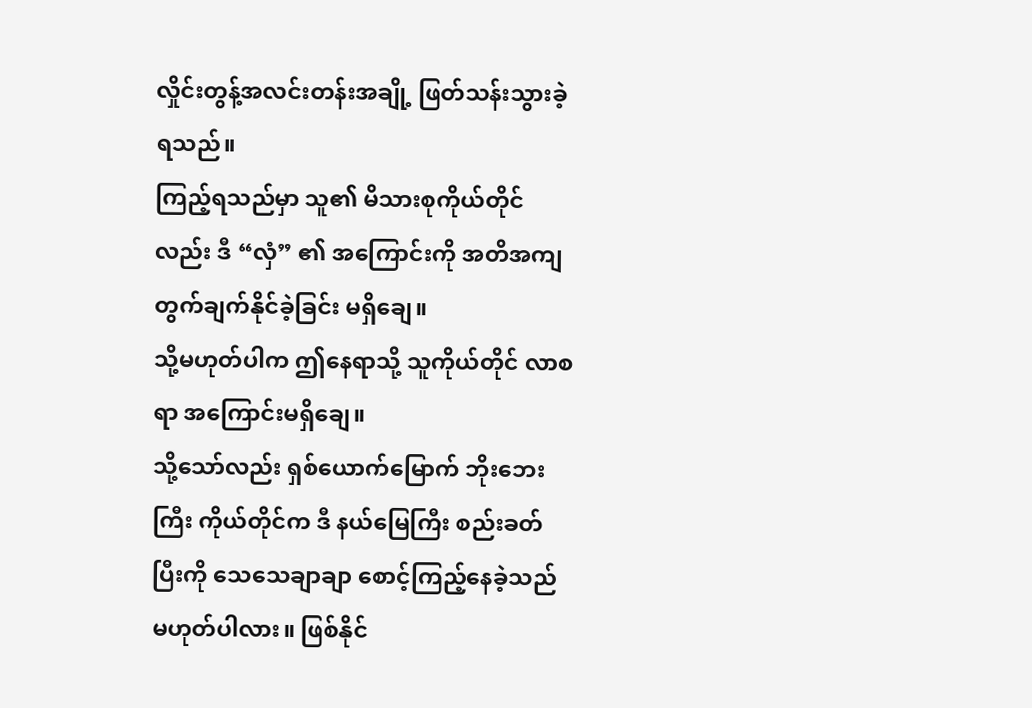လှိုင်းတွန့်အလင်းတန်းအချို့ ဖြတ်သန်းသွားခဲ့ရသည်။
ကြည့်ရသည်မှာ သူ၏ မိသားစုကိုယ်တိုင်လည်း ဒီ “လှံ” ၏ အကြောင်းကို အတိအကျ တွက်ချက်နိုင်ခဲ့ခြင်း မရှိချေ။
သို့မဟုတ်ပါက ဤနေရာသို့ သူကိုယ်တိုင် လာစရာ အကြောင်းမရှိချေ။
သို့သော်လည်း ရှစ်ယောက်မြောက် ဘိုးဘေးကြီး ကိုယ်တိုင်က ဒီ နယ်မြေကြီး စည်းခတ်ပြီးကို သေသေချာချာ စောင့်ကြည့်နေခဲ့သည် မဟုတ်ပါလား။ ဖြစ်နိုင်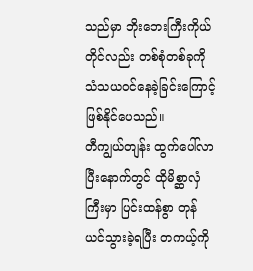သည်မှာ ဘိုးဘေးကြီးကိုယ်တိုင်လည်း တစ်စုံတစ်ခုကို သံသယဝင်နေခဲ့ခြင်းကြောင့် ဖြစ်နိုင်ပေသည်။
တီကျွယ်တျန်း ထွက်ပေါ်လာပြီးနောက်တွင် ထိုမိစ္ဆာလှံကြီးမှာ ပြင်းထန်စွာ တုန်ယင်သွားခဲ့ရပြီး တကယ့်ကို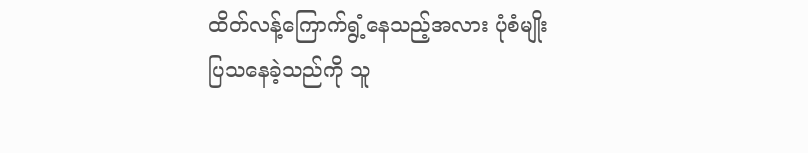ထိတ်လန့်ကြောက်ရွံ့နေသည့်အလား ပုံစံမျိုး ပြသနေခဲ့သည်ကို သူ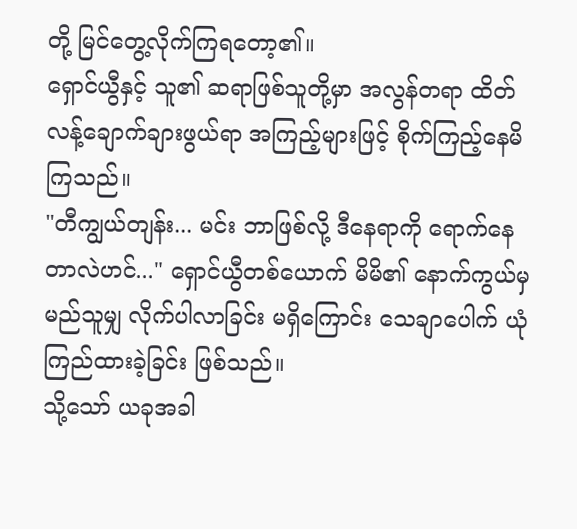တို့ မြင်တွေ့လိုက်ကြရတော့၏။
ရှောင်ယွီနှင့် သူ၏ ဆရာဖြစ်သူတို့မှာ အလွန်တရာ ထိတ်လန့်ချောက်ချားဖွယ်ရာ အကြည့်များဖြင့် စိုက်ကြည့်နေမိကြသည်။
"တီကျွယ်တျန်း... မင်း ဘာဖြစ်လို့ ဒီနေရာကို ရောက်နေတာလဲဟင်..." ရှောင်ယွီတစ်ယောက် မိမိ၏ နောက်ကွယ်မှ မည်သူမျှ လိုက်ပါလာခြင်း မရှိကြောင်း သေချာပေါက် ယုံကြည်ထားခဲ့ခြင်း ဖြစ်သည်။
သို့သော် ယခုအခါ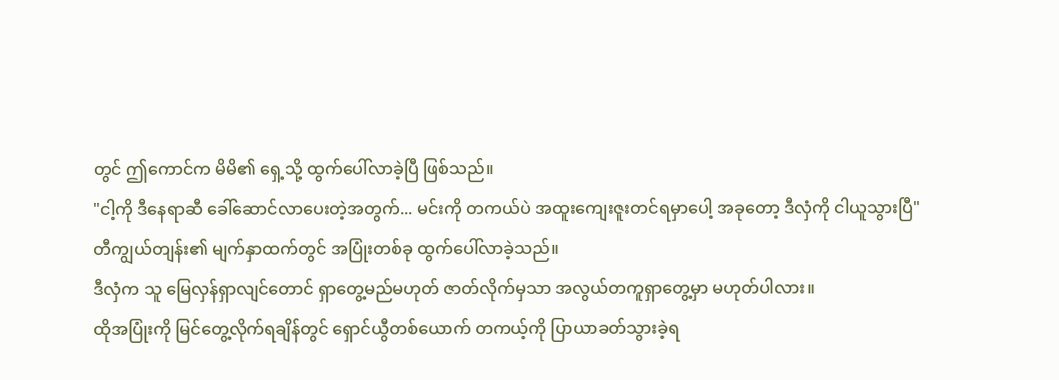တွင် ဤကောင်က မိမိ၏ ရှေ့သို့ ထွက်ပေါ်လာခဲ့ပြီ ဖြစ်သည်။
"ငါ့ကို ဒီနေရာဆီ ခေါ်ဆောင်လာပေးတဲ့အတွက်... မင်းကို တကယ်ပဲ အထူးကျေးဇူးတင်ရမှာပေါ့ အခုတော့ ဒီလှံကို ငါယူသွားပြီ"
တီကျွယ်တျန်း၏ မျက်နှာထက်တွင် အပြုံးတစ်ခု ထွက်ပေါ်လာခဲ့သည်။
ဒီလှံက သူ မြေလှန်ရှာလျင်တောင် ရှာတွေ့မည်မဟုတ် ဇာတ်လိုက်မှသာ အလွယ်တကူရှာတွေ့မှာ မဟုတ်ပါလား။
ထိုအပြုံးကို မြင်တွေ့လိုက်ရချိန်တွင် ရှောင်ယွီတစ်ယောက် တကယ့်ကို ပြာယာခတ်သွားခဲ့ရ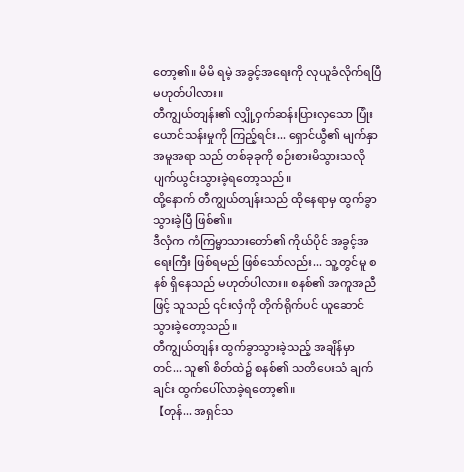တော့၏။ မိမိ ရမဲ့ အခွင့်အရေးကို လုယူခံလိုက်ရပြီ မဟုတ်ပါလား။
တီကျွယ်တျန်း၏ လျှို့ဝှက်ဆန်းပြားလှသော ပြုံးယောင်သန်းမှုကို ကြည့်ရင်း... ရှောင်ယွီ၏ မျက်နှာအမူအရာ သည် တစ်ခုခုကို စဉ်းစားမိသွားသလို ပျက်ယွင်းသွားခဲ့ရတော့သည်။
ထို့နောက် တီကျွယ်တျန်းသည် ထိုနေရာမှ ထွက်ခွာသွားခဲ့ပြီ ဖြစ်၏။
ဒီလှံက ကံကြမ္မာသားတော်၏ ကိုယ်ပိုင် အခွင့်အရေးကြီး ဖြစ်ရမည် ဖြစ်သော်လည်း... သူ့တွင်မူ စနစ် ရှိနေသည် မဟုတ်ပါလား။ စနစ်၏ အကူအညီဖြင့် သူသည် ၎င်းလှံကို တိုက်ရိုက်ပင် ယူဆောင်သွားခဲ့တော့သည်။
တီကျွယ်တျန်း ထွက်ခွာသွားခဲ့သည့် အချိန်မှာတင်... သူ၏ စိတ်ထဲ၌ စနစ်၏ သတိပေးသံ ချက်ချင်း ထွက်ပေါ်လာခဲ့ရတော့၏။
【တုန်... အရှင်သ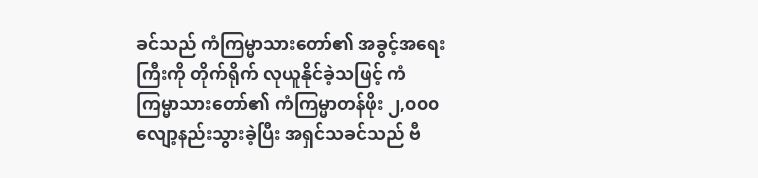ခင်သည် ကံကြမ္မာသားတော်၏ အခွင့်အရေးကြီးကို တိုက်ရိုက် လုယူနိုင်ခဲ့သဖြင့် ကံကြမ္မာသားတော်၏ ကံကြမ္မာတန်ဖိုး ၂,၀၀၀ လျော့နည်းသွားခဲ့ပြီး အရှင်သခင်သည် ဗီ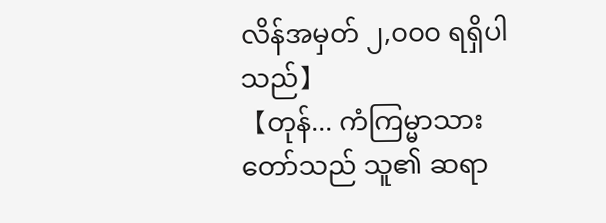လိန်အမှတ် ၂,၀၀၀ ရရှိပါသည်】
【တုန်... ကံကြမ္မာသားတော်သည် သူ၏ ဆရာ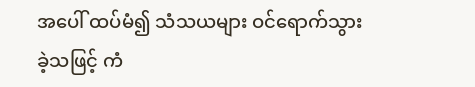အပေါ် ထပ်မံ၍ သံသယများ ဝင်ရောက်သွားခဲ့သဖြင့် ကံ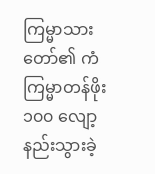ကြမ္မာသားတော်၏ ကံကြမ္မာတန်ဖိုး ၁၀၀ လျော့နည်းသွားခဲ့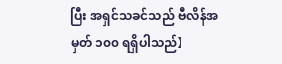ပြီး အရှင်သခင်သည် ဗီလိန်အမှတ် ၁၀၀ ရရှိပါသည်】